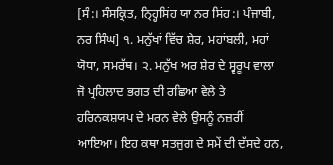[ਸੰ:। ਸੰਸਕ੍ਰਿਤ, ਨ੍ਹ੍ਹਿਸਿਂਹ ਯਾ ਨਰ ਸਿਂਹ:। ਪੰਜਾਬੀ, ਨਰ ਸਿੰਘ] ੧. ਮਨੁੱਖਾਂ ਵਿੱਚ ਸ਼ੇਰ, ਮਹਾਂਬਲੀ, ਮਹਾਂ ਯੋਧਾ, ਸਮਰੱਥ। ੨. ਮਨੁੱਖ ਅਰ ਸ਼ੇਰ ਦੇ ਸ੍ਵਰੂਪ ਵਾਲਾ ਜੋ ਪ੍ਰਹਿਲਾਦ ਭਗਤ ਦੀ ਰਛਿਆ ਵੇਲੇ ਤੇ ਹਰਿਨਕਸ਼ਯਪ ਦੇ ਮਰਨ ਵੇਲੇ ਉਸਨੂੰ ਨਜ਼ਰੀਂ ਆਇਆ। ਇਹ ਕਥਾ ਸਤਜੁਗ ਦੇ ਸਮੇਂ ਦੀ ਦੱਸਦੇ ਹਨ,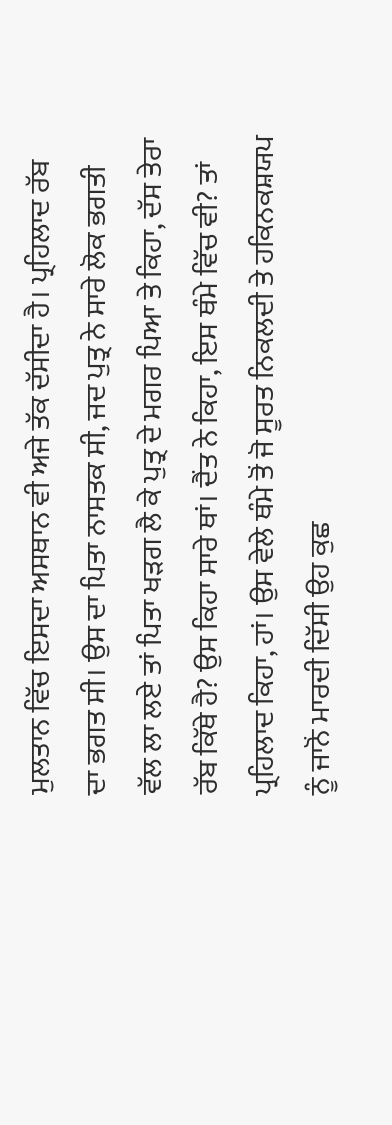ਮੁਲਤਾਨ ਵਿੱਚ ਇਸਦਾ ਅਸਥਾਨ ਵੀ ਅਜੇ ਤੱਕ ਦੱਸੀਦਾ ਹੈ। ਪ੍ਰਹਿਲਾਦ ਰੱਬ ਦਾ ਭਗਤ ਸੀ। ਉਸ ਦਾ ਪਿਤਾ ਨਾਸਤਕ ਸੀ, ਜਦ ਪੁਤ੍ਰ ਨੇ ਸਾਰੇ ਲੋਕ ਭਗਤੀ ਵੱਲ ਲਾ ਲਏ ਤਾਂ ਪਿਤਾ ਖੜਗ ਲੈ ਕੇ ਪੁਤ੍ਰ ਦੇ ਮਗਰ ਪਿਆ ਤੇ ਕਿਹਾ, ਦੱਸ ਤੇਰਾ ਰੱਬ ਕਿੱਥੇ ਹੈ? ਉਸ ਕਿਹਾ ਸਾਰੇ ਥਾਂ। ਦੈਂਤ ਨੇ ਕਿਹਾ, ਇਸ ਥੰਮੇ ਵਿੱਚ ਵੀ? ਤਾਂ ਪ੍ਰਹਿਲਾਦ ਕਿਹਾ, ਹਾਂ। ਉਸ ਵੇਲੇ ਥੰਮੇ ਤੋਂ ਜੋ ਸੂਰਤ ਨਿਕਲਦੀ ਤੇ ਹਕਿਨਕਸ਼ਯਪ ਨੂੰ ਜਾਨੋਂ ਮਾਰਦੀ ਦਿੱਸੀ ਉਹ ਕੁਛ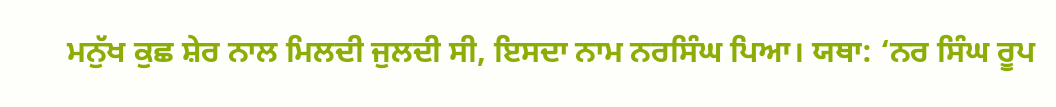ਮਨੁੱਖ ਕੁਛ ਸ਼ੇਰ ਨਾਲ ਮਿਲਦੀ ਜੁਲਦੀ ਸੀ, ਇਸਦਾ ਨਾਮ ਨਰਸਿੰਘ ਪਿਆ। ਯਥਾ: ‘ਨਰ ਸਿੰਘ ਰੂਪ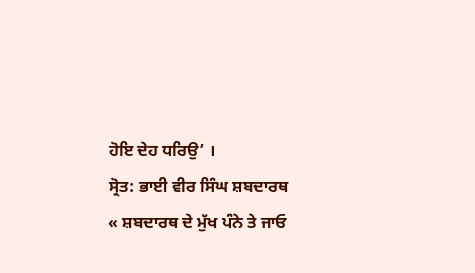ਹੋਇ ਦੇਹ ਧਰਿਉ’ ।
ਸ੍ਰੋਤ: ਭਾਈ ਵੀਰ ਸਿੰਘ ਸ਼ਬਦਾਰਥ
« ਸ਼ਬਦਾਰਥ ਦੇ ਮੁੱਖ ਪੰਨੇ ਤੇ ਜਾਓ